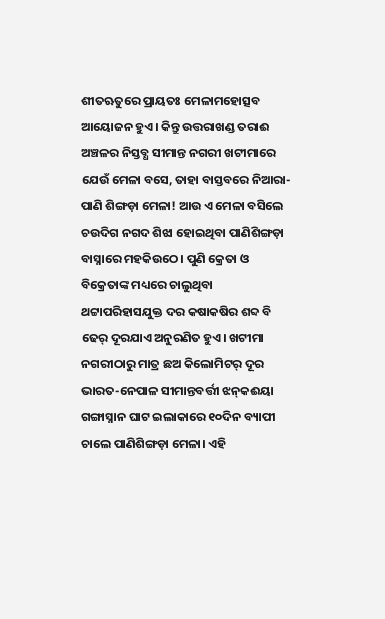ଶୀତଋତୁରେ ପ୍ରାୟତଃ ମେଳାମହୋତ୍ସବ ଆୟୋଜନ ହୁଏ। କିନ୍ତୁ ଉତ୍ତରାଖଣ୍ଡ ତରାଈ ଅଞ୍ଚଳର ନିସ୍ତବ୍ଧ ସୀମାନ୍ତ ନଗରୀ ଖଟୀମାରେ ଯେଉଁ ମେଳା ବସେ, ତାହା ବାସ୍ତବରେ ନିଆରା- ପାଣି ଶିଙ୍ଗଡ଼ା ମେଳା! ଆଉ ଏ ମେଳା ବସିଲେ ଚଉଦିଗ ନଗଦ ଶିଝା ହୋଇଥିବା ପାଣିଶିଙ୍ଗଡ଼ା ବାସ୍ନାରେ ମହକିଉଠେ। ପୁଣି କ୍ରେତା ଓ ବିକ୍ରେତାଙ୍କ ମଧ୍ୟରେ ଚାଲୁଥିବା ଥଟ୍ଟାପରିହାସଯୁକ୍ତ ଦର କଷାକଷିର ଶବ୍ଦ ବି ଢେର୍‌ ଦୂରଯାଏ ଅନୁରଣିତ ହୁଏ। ଖଟୀମା ନଗରୀଠାରୁ ମାତ୍ର ଛଅ କିଲୋମିଟର୍‌ ଦୂର ଭାରତ-ନେପାଳ ସୀମାନ୍ତବର୍ତ୍ତୀ ଝନ୍‌କଈୟା ଗଙ୍ଗାସ୍ନାନ ଘାଟ ଇଲାକାରେ ୧୦ଦିନ ବ୍ୟାପୀ ଚାଲେ ପାଣିଶିଙ୍ଗଡ଼ା ମେଳା। ଏହି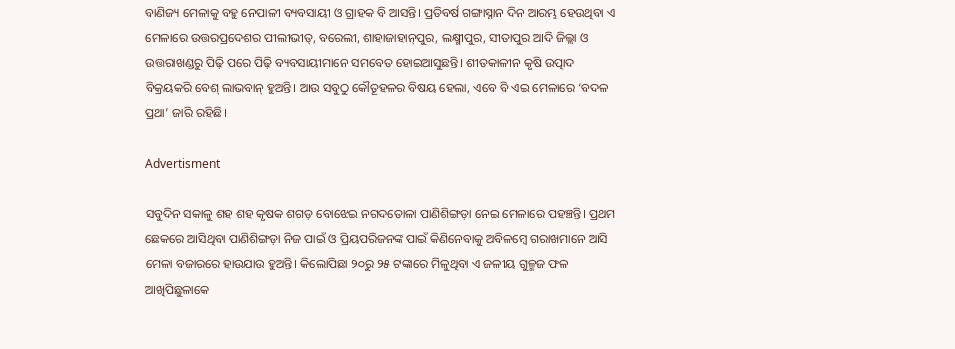ବାଣିଜ୍ୟ ମେଳାକୁ ବହୁ ନେପାଳୀ ବ୍ୟବସାୟୀ ଓ ଗ୍ରାହକ ବି ଆସନ୍ତି। ପ୍ରତିବର୍ଷ ଗଙ୍ଗାସ୍ନାନ ଦିନ ଆରମ୍ଭ ହେଉଥିବା ଏ ମେଳାରେ ଉତ୍ତରପ୍ରଦେଶର ପୀଲୀଭୀତ୍‌, ବରେଲୀ, ଶାହାଜାହାନ୍‌ପୁର, ଲକ୍ଷ୍ମୀପୁର, ସୀତାପୁର ଆଦି ଜିଲ୍ଲା ଓ ଉତ୍ତରାଖଣ୍ଡରୁ ପିଢ଼ି ପରେ ପିଢ଼ି ବ୍ୟବସାୟୀମାନେ ସମବେତ ହୋଇଆସୁଛନ୍ତି। ଶୀତକାଳୀନ କୃଷି ଉତ୍ପାଦ ବିକ୍ରୟକରି ବେଶ୍‌ ଲାଭବାନ୍‌ ହୁଅନ୍ତି। ଆଉ ସବୁଠୁ କୌତୂହଳର ବିଷୟ ହେଲା, ଏବେ ବି ଏଇ ମେଳାରେ ‘ବଦଳ ପ୍ରଥା’ ଜାରି ରହିଛି।

Advertisment

ସବୁଦିନ ସକାଳୁ ଶହ ଶହ କୃଷକ ଶଗଡ଼ ବୋଝେଇ ନଗଦତୋଳା ପାଣିଶିଙ୍ଗଡ଼ା ନେଇ ମେଳାରେ ପହଞ୍ଚନ୍ତି। ପ୍ରଥମ ଛେକରେ ଆସିଥିବା ପାଣିଶିଙ୍ଗଡ଼ା ନିଜ ପାଇଁ ଓ ପ୍ରିୟପରିଜନଙ୍କ ପାଇଁ କିଣିନେବାକୁ ଅବିଳମ୍ବେ ଗରାଖମାନେ ଆସି ମେଳା ବଜାରରେ ହାଉଯାଉ ହୁଅନ୍ତି। କିଲୋପିଛା ୨୦ରୁ ୨୫ ଟଙ୍କାରେ ମିଳୁଥିବା ଏ ଜଳୀୟ ଗୁଳ୍ମଜ ଫଳ ଆଖିପିଛୁଳାକେ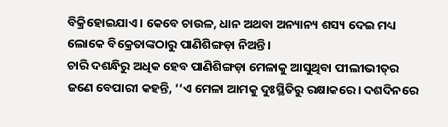ବିକ୍ରିହୋଇଯାଏ। କେବେ ଚାଉଳ, ଧାନ ଅଥବା ଅନ୍ୟାନ୍ୟ ଶସ୍ୟ ଦେଇ ମଧ୍ୟ ଲୋକେ ବିକ୍ରେତାଙ୍କଠାରୁ ପାଣିଶିଙ୍ଗଡ଼ା ନିଅନ୍ତି।
ଚାରି ଦଶନ୍ଧିରୁ ଅଧିକ ହେବ ପାଣିଶିଙ୍ଗଡ଼ା ମେଳାକୁ ଆସୁଥିବା ପୀଲୀଭୀତ୍‌ର ଜଣେ ବେପାରୀ କହନ୍ତି, ‘‘ଏ ମେଳା ଆମକୁ ଦୁଃସ୍ଥିତିରୁ ରକ୍ଷାକରେ। ଦଶଦିନରେ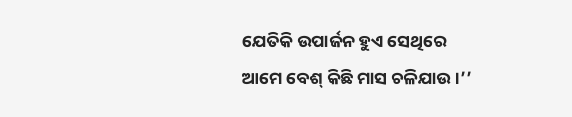ଯେତିକି ଉପାର୍ଜନ ହୁଏ ସେଥିରେ ଆମେ ବେଶ୍‌ କିଛି ମାସ ଚଳିଯାଉ।’’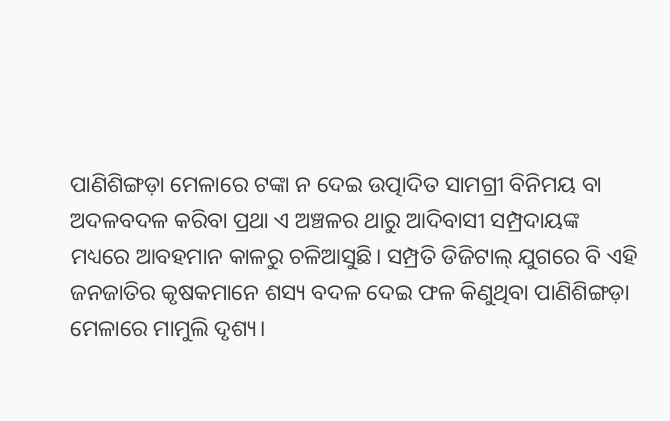ପାଣିଶିଙ୍ଗଡ଼ା ମେଳାରେ ଟଙ୍କା ନ ଦେଇ ଉତ୍ପାଦିତ ସାମଗ୍ରୀ ବିନିମୟ ବା ଅଦଳବଦଳ କରିବା ପ୍ରଥା ଏ ଅଞ୍ଚଳର ଥାରୁ ଆଦିବାସୀ ସମ୍ପ୍ରଦାୟଙ୍କ ମଧ୍ୟରେ ଆବହମାନ କାଳରୁ ଚଳିଆସୁଛି। ସମ୍ପ୍ରତି ଡିଜିଟାଲ୍‌ ଯୁଗରେ ବି ଏହି ଜନଜାତିର କୃଷକମାନେ ଶସ୍ୟ ବଦଳ ଦେଇ ଫଳ କିଣୁଥିବା ପାଣିଶିଙ୍ଗଡ଼ା ମେଳାରେ ମାମୁଲି ଦୃଶ୍ୟ।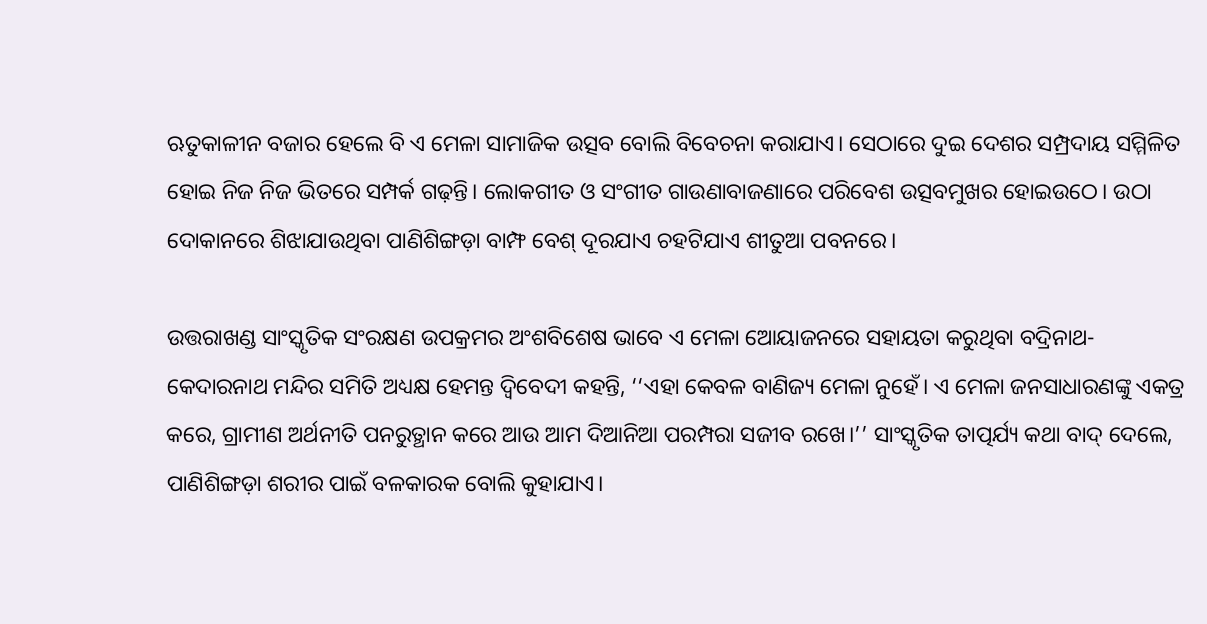ଋତୁକାଳୀନ ବଜାର ହେଲେ ବି ଏ ମେଳା ସାମାଜିକ ଉତ୍ସବ ବୋଲି ବିବେଚନା କରାଯାଏ। ସେଠାରେ ଦୁଇ ଦେଶର ସମ୍ପ୍ରଦାୟ ସମ୍ମିଳିତ ହୋଇ ନିଜ ନିଜ ଭିତରେ ସମ୍ପର୍କ ଗଢ଼ନ୍ତି। ଲୋକଗୀତ ଓ ସଂଗୀତ ଗାଉଣାବାଜଣାରେ ପରିବେଶ ଉତ୍ସବମୁଖର ‌ହୋଇଉଠେ। ଉଠା ଦୋକାନରେ ଶିଝାଯାଉଥିବା ପାଣିଶିଙ୍ଗଡ଼ା ବାମ୍ଫ ବେଶ୍‌ ଦୂରଯାଏ ଚହଟିଯାଏ ଶୀତୁଆ ପବନରେ।

ଉତ୍ତରାଖଣ୍ଡ ସାଂସ୍କୃତିକ ସଂରକ୍ଷଣ ଉପକ୍ରମର ଅଂଶବିଶେଷ ଭାବେ ଏ ମେଳା ଆ‌େୟାଜନରେ ସହାୟତା କରୁଥିବା ବଦ୍ରିନାଥ-କେଦାରନାଥ ମନ୍ଦିର ସମିତି ଅଧ୍ୟକ୍ଷ ହେମନ୍ତ ଦ୍ବିବେଦୀ କହନ୍ତି, ‘‘ଏହା କେବଳ ବାଣିଜ୍ୟ ମେଳା ନୁହେଁ। ଏ ମେଳା ଜନସାଧାରଣଙ୍କୁ ଏକତ୍ର କରେ, ଗ୍ରାମୀଣ ଅର୍ଥନୀତି ପନରୁତ୍ଥାନ କରେ ଆଉ ଆମ ଦିଆନିଆ ପରମ୍ପରା ସଜୀବ ରଖେ।’’ ସାଂସ୍କୃତିକ ତାତ୍ପର୍ଯ୍ୟ କଥା ବାଦ୍‌ ଦେଲେ, ପାଣିଶିଙ୍ଗଡ଼ା ଶରୀର ପାଇଁ ବଳକାରକ ବୋଲି କୁହାଯାଏ।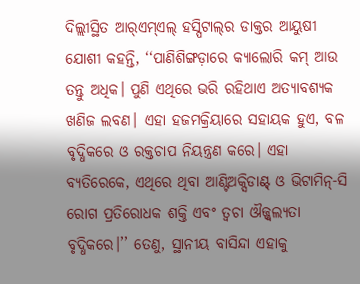ଦିଲ୍ଲୀସ୍ଥିତ ଆର୍‌ଏମ୍‌ଏଲ୍‌ ହସ୍ପିଟାଲ୍‌ର ଡାକ୍ତର ଆୟୁଷୀ ଯୋଶୀ କହନ୍ତି, ‘‘ପାଣିଶିଙ୍ଗଡ଼ାରେ କ୍ୟାଲୋରି କମ୍‌ ଆଉ ତନ୍ତୁ ଅଧିକ। ପୁଣି ଏଥିରେ ଭରି ରହିଥାଏ ଅତ୍ୟାବଶ୍ୟକ ଖଣିଜ ଲବଣ। ଏହା ହଜମକ୍ରିୟାରେ ସହାୟକ ହୁଏ, ବଳ ବୃଦ୍ଧିକରେ ଓ ରକ୍ତଚାପ ନିୟନ୍ତ୍ରଣ କରେ। ଏହା ବ୍ୟତିରେକେ, ଏଥିରେ ଥିବା ଆଣ୍ଟିଅକ୍ସିଡାଣ୍ଟ୍‌ ଓ ଭିଟାମିନ୍‌-ସି ରୋଗ ପ୍ରତିରୋଧକ ଶକ୍ତି ଏବଂ ତ୍ବଚା ଔଜ୍ଜ୍ବଲ୍ୟତା ବୃଦ୍ଧିକରେ।’’ ତେଣୁ, ସ୍ଥାନୀୟ ବାସିନ୍ଦା ଏହାକୁ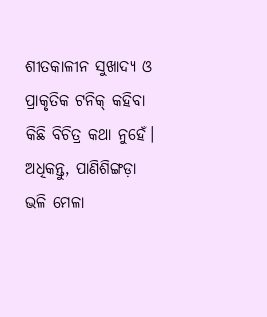ଶୀତକାଳୀନ ସୁଖାଦ୍ୟ ଓ ପ୍ରାକୃତିକ ଟନିକ୍‌ କହିବା କିଛି ବିଚିତ୍ର କଥା ନୁହେଁ। ଅଧିକନ୍ତୁ, ପାଣିଶିଙ୍ଗଡ଼ା ଭଳି ମେଳା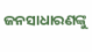ଜନସାଧାରଣଙ୍କୁ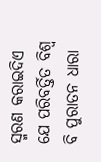ସ୍ମରଣ କରାଇଦିଏ ଯେ ପରିବର୍ତ୍ତିତ ବିଶ୍ବ ବି ପୁରାତନ ଧାରା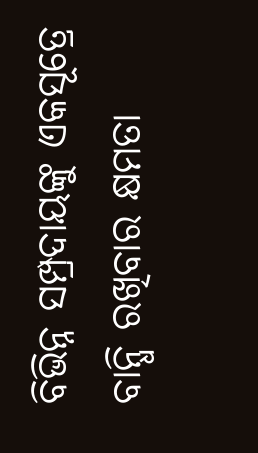ବିଭିନ୍ନ ସମ୍ପ୍ରଦାୟଙ୍କୁ ଏକସୂତ୍ରେ ବାନ୍ଧି ରଖିବାର କ୍ଷମତା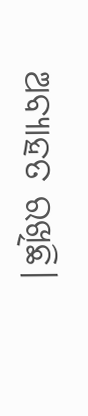ଅବ୍ୟାହତ ରଖିଛି।